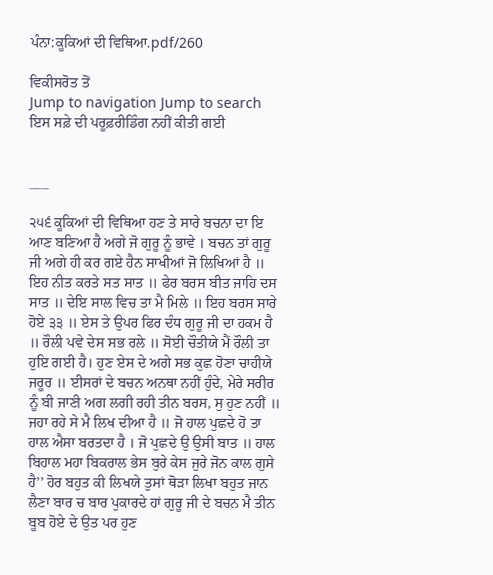ਪੰਨਾ:ਕੂਕਿਆਂ ਦੀ ਵਿਥਿਆ.pdf/260

ਵਿਕੀਸਰੋਤ ਤੋਂ
Jump to navigation Jump to search
ਇਸ ਸਫ਼ੇ ਦੀ ਪਰੂਫ਼ਰੀਡਿੰਗ ਨਹੀਂ ਕੀਤੀ ਗਈ


___

੨੫੬ ਕੂਕਿਆਂ ਦੀ ਵਿਥਿਆ ਹਣ ਤੇ ਸਾਰੇ ਬਚਨਾ ਦਾ ਇ ਆਣ ਬਣਿਆ ਹੈ ਅਗੇ ਜੋ ਗੁਰੂ ਨੂੰ ਭਾਵੇ । ਬਚਨ ਤਾਂ ਗੁਰੂ ਜੀ ਅਗੇ ਹੀ ਕਰ ਗਏ ਹੈਨ ਸਾਖੀਆਂ ਜੋ ਲਿਖਿਆਂ ਹੈ ॥ ਇਹ ਨੀਤ ਕਰਤੇ ਸਤ ਸਾਤ ॥ ਫੇਰ ਬਰਸ ਬੀਤ ਜਾਹਿ ਦਸ ਸਾਤ ॥ ਦੇਇ ਸਾਲ ਵਿਚ ਤਾ ਮੈ ਮਿਲੇ ॥ ਇਹ ਬਰਸ ਸਾਰੇ ਹੋਏ ੩੩ ॥ ਏਸ ਤੇ ਉਪਰ ਫਿਰ ਦੰਧ ਗੁਰੂ ਜੀ ਦਾ ਹਕਮ ਹੈ ॥ ਰੌਲੀ ਪਵੇ ਦੇਸ ਸਭ ਰਲੇ ॥ ਸੋਈ ਚੌਤੀਯੇ ਮੈਂ ਰੌਲੀ ਤਾ ਹੁਇ ਗਈ ਹੈ। ਹੁਣ ਏਸ ਦੇ ਅਗੇ ਸਭ ਕੁਛ ਹੋਣਾ ਚਾਹੀਯੇ ਜਰੂਰ ॥ ਈਸਰਾਂ ਦੇ ਬਚਨ ਅਨਥਾ ਨਹੀਂ ਹੁੰਦੇ, ਮੇਰੇ ਸਰੀਰ ਨੂੰ ਬੀ ਜਾਣੀ ਅਗ ਲਗੀ ਰਹੀ ਤੀਨ ਬਰਸ, ਸੁ ਹੁਣ ਨਹੀਂ ॥ ਜਹਾ ਰਹੇ ਸੇ ਮੈ ਲਿਖ ਦੀਆ ਹੈ ॥ ਜੋ ਹਾਲ ਪੁਛਦੇ ਹੋ ਤਾ ਹਾਲ ਐਸਾ ਬਰਤਦਾ ਹੈ । ਜੋ ਪੁਛਦੇ ਉ ਉਸੀ ਬਾਤ ॥ ਹਾਲ ਬਿਹਾਲ ਮਹਾ ਬਿਕਰਾਲ ਭੇਸ ਬੁਰੇ ਕੇਸ ਜੁਰੇ ਜੋਨ ਕਾਲ ਗੁਸੇ ਹੈ’’ ਹੋਰ ਬਹੁਤ ਕੀ ਲਿਖਯੇ ਤੁਸਾਂ ਥੋੜਾ ਲਿਖਾ ਬਹੁਤ ਜਾਨ ਲੈਣਾ ਬਾਰ ਚ ਬਾਰ ਪੁਕਾਰਦੇ ਹਾਂ ਗੁਰੂ ਜੀ ਦੇ ਬਚਨ ਮੈ ਤੀਨ ਬੂਬ ਹੋਏ ਦੇ ਉਤ ਪਰ ਹੁਣ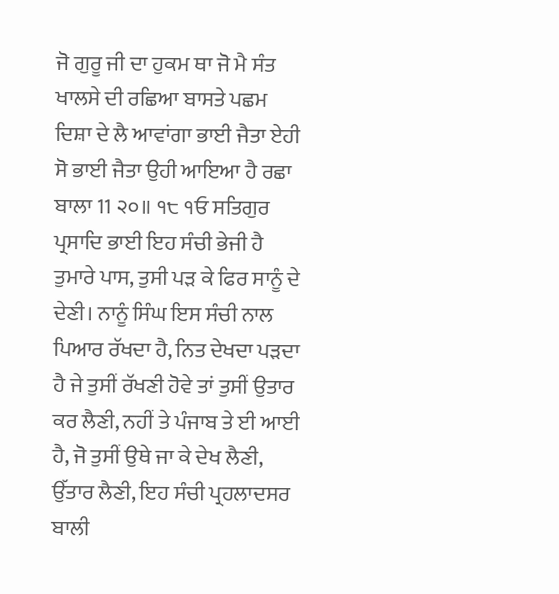ਜੋ ਗੁਰੂ ਜੀ ਦਾ ਹੁਕਮ ਥਾ ਜੋ ਮੈ ਸੰਤ ਖਾਲਸੇ ਦੀ ਰਛਿਆ ਬਾਸਤੇ ਪਛਮ ਦਿਸ਼ਾ ਦੇ ਲੈ ਆਵਾਂਗਾ ਭਾਈ ਜੈਤਾ ਏਹੀ ਸੋ ਭਾਈ ਜੈਤਾ ਉਹੀ ਆਇਆ ਹੈ ਰਛਾ ਬਾਲਾ 11 ੨੦॥ ੧੮ ੧ਓ ਸਤਿਗੁਰ ਪ੍ਰਸਾਦਿ ਭਾਈ ਇਹ ਸੰਚੀ ਭੇਜੀ ਹੈ ਤੁਮਾਰੇ ਪਾਸ, ਤੁਸੀ ਪੜ ਕੇ ਫਿਰ ਸਾਨੂੰ ਦੇ ਦੇਣੀ। ਨਾਨੂੰ ਸਿੰਘ ਇਸ ਸੰਚੀ ਨਾਲ ਪਿਆਰ ਰੱਖਦਾ ਹੈ, ਨਿਤ ਦੇਖਦਾ ਪੜਦਾ ਹੈ ਜੇ ਤੁਸੀਂ ਰੱਖਣੀ ਹੋਵੇ ਤਾਂ ਤੁਸੀਂ ਉਤਾਰ ਕਰ ਲੈਣੀ, ਨਹੀਂ ਤੇ ਪੰਜਾਬ ਤੇ ਈ ਆਈ ਹੈ, ਜੋ ਤੁਸੀਂ ਉਥੇ ਜਾ ਕੇ ਦੇਖ ਲੈਣੀ, ਉੱਤਾਰ ਲੈਣੀ, ਇਹ ਸੰਚੀ ਪ੍ਰਹਲਾਦਸਰ ਬਾਲੀ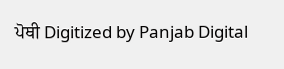ਪੋਥੀ Digitized by Panjab Digital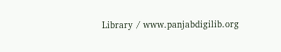Library / www.panjabdigilib.org